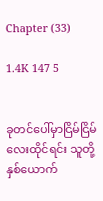Chapter (33)

1.4K 147 5


ခုတင်ပေါ်မှာငြိမ်ငြိမ်လေးထိုင်ရင်း သူတို့နှစ်ယောက်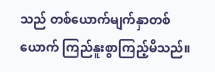သည် တစ်ယောက်မျက်နှာတစ်ယောက် ကြည်နူးစွာကြည့်မိသည်။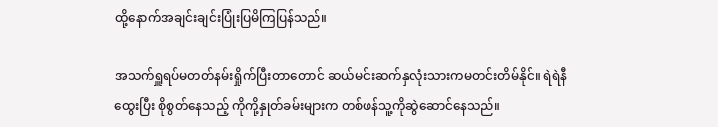ထို့နောက်အချင်းချင်းပြုံးပြမိကြပြန်သည်။

အသက်ရှူရပ်မတတ်နမ်းရှိုက်ပြီးတာတောင် ဆယ်မင်းဆက်နှလုံးသားကမတင်းတိမ်နိုင်။ ရဲရဲနီထွေးပြီး စိုစွတ်နေသည့် ကိုကို့နှုတ်ခမ်းများက တစ်ဖန်သူ့ကိုဆွဲဆောင်နေသည်။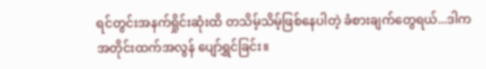ရင်တွင်းအနက်ရှိုင်းဆုံးထိ တသိမ့်သိမ့်ဖြစ်နေပါတဲ့ ခံစားချက်တွေရယ်...ဒါက အတိုင်းထက်အလွန် ပျော်ရွှင်ခြင်း။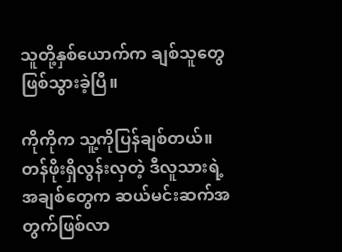သူတို့နှစ်ယောက်က ချစ်သူတွေဖြစ်သွားခဲ့ပြီ။

ကိုကိုက သူ့ကိုပြန်ချစ်တယ်။ တန်ဖိုးရှိလွန်းလှတဲ့ ဒီလူသားရဲ့အချစ်တွေက ဆယ်မင်းဆက်အတွက်ဖြစ်လာ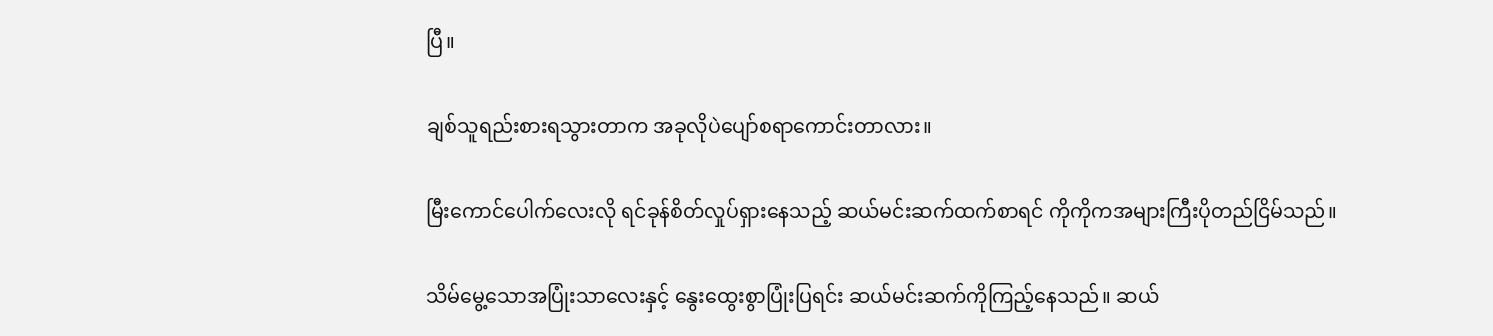ပြီ။

ချစ်သူရည်းစားရသွားတာက အခုလိုပဲပျော်စရာကောင်းတာလား။

မြီးကောင်ပေါက်လေးလို ရင်ခုန်စိတ်လှုပ်ရှားနေသည့် ဆယ်မင်းဆက်ထက်စာရင် ကိုကိုကအများကြီးပိုတည်ငြိမ်သည်။

သိမ်မွေ့သောအပြုံးသာလေးနှင့် နွေးထွေးစွာပြုံးပြရင်း ဆယ်မင်းဆက်ကိုကြည့်နေသည်။ ဆယ်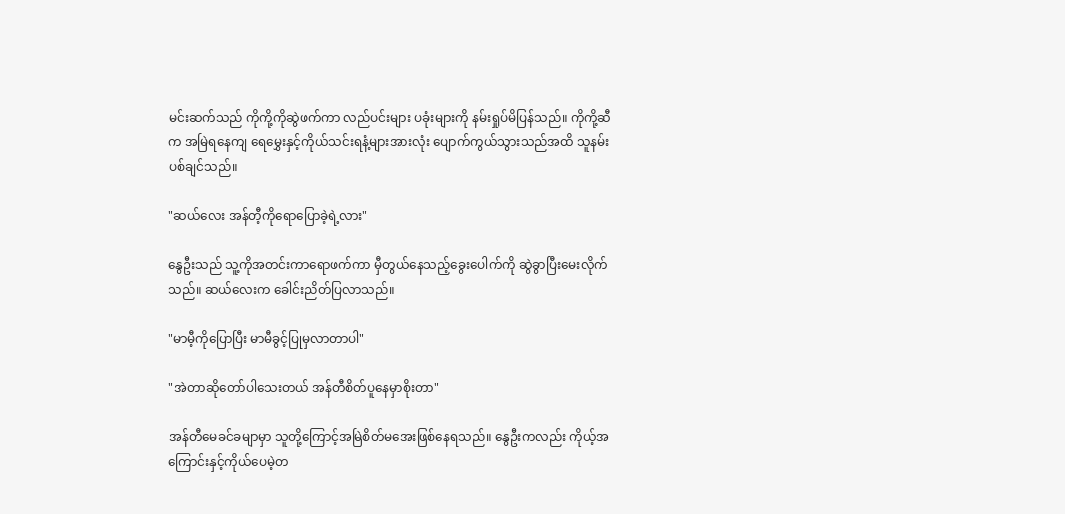မင်းဆက်သည် ကိုကို့ကိုဆွဲဖက်ကာ လည်ပင်းများ ပခုံးများကို နမ်းရှုပ်မိပြန်သည်။ ကိုကို့ဆီက အမြဲရနေကျ ရေမွှေးနှင့်ကိုယ်သင်းရနံ့များအားလုံး ပျောက်ကွယ်သွားသည်အထိ သူနမ်းပစ်ချင်သည်။

"ဆယ်လေး အန်တီ့ကိုရောပြောခဲ့ရဲ့လား"

နွေဦးသည် သူ့ကိုအတင်းကာရောဖက်ကာ မှီတွယ်နေသည့်ခွေးပေါက်ကို ဆွဲခွာပြီးမေးလိုက်သည်။ ဆယ်လေးက ခေါင်းညိတ်ပြလာသည်။

"မာမီ့ကိုပြောပြီး မာမီခွင့်ပြုမှလာတာပါ"

"အဲတာဆိုတော်ပါသေးတယ် အန်တီစိတ်ပူနေမှာစိုးတာ"

အန်တီမေခင်ခမျာမှာ သူတို့ကြောင့်အမြဲစိတ်မအေးဖြစ်နေရသည်။ နွေဦးကလည်း ကိုယ့်အကြောင်းနှင့်ကိုယ်ပေမဲ့တ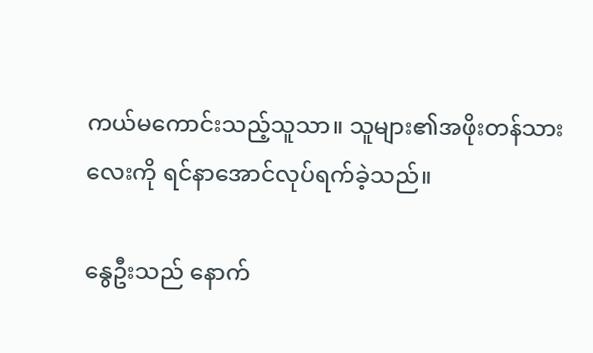ကယ်မကောင်းသည့်သူသာ။ သူများ၏အဖိုးတန်သားလေးကို ရင်နာအောင်လုပ်ရက်ခဲ့သည်။

နွေဦးသည် နောက်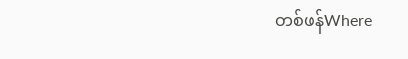တစ်ဖန်Where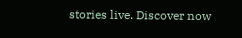stories live. Discover now